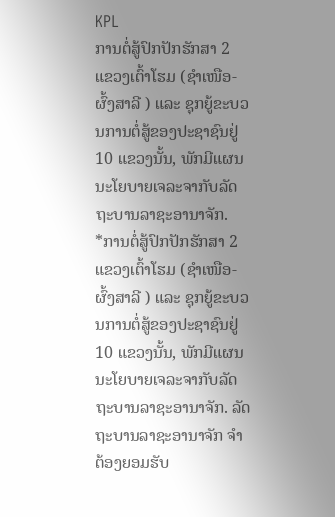KPL
ການຕໍ່ສູ້ປົກປັກຮັກສາ 2 ແຂວງເຕົ້າໂຮມ (ຊຳເໜືອ-ຜົ້ງສາລີ ) ແລະ ຊຸກຍູ້ຂະບວນການຕໍ່ສູ້ຂອງປະຊາຊົນຢູ່ 10 ແຂວງນັ້ນ, ພັກມີແຜນນະໂຍບາຍເຈລະຈາກັບລັດຖະບານລາຊະອານາຈັກ.
*ການຕໍ່ສູ້ປົກປັກຮັກສາ 2 ແຂວງເຕົ້າໂຮມ (ຊຳເໜືອ-ຜົ້ງສາລີ ) ແລະ ຊຸກຍູ້ຂະບວນການຕໍ່ສູ້ຂອງປະຊາຊົນຢູ່ 10 ແຂວງນັ້ນ, ພັກມີແຜນນະໂຍບາຍເຈລະຈາກັບລັດຖະບານລາຊະອານາຈັກ. ລັດຖະບານລາຊະອານາຈັກ ຈຳຕ້ອງຍອມຮັບ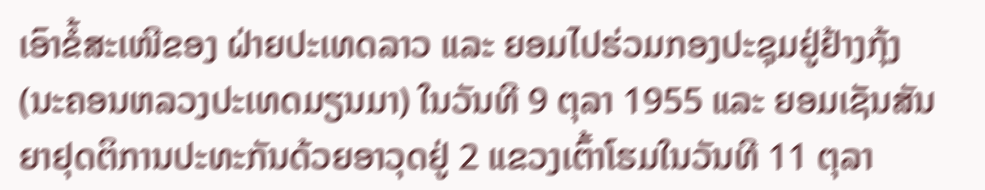ເອົາຂໍ້ສະເໜີຂອງ ຝ່າຍປະເທດລາວ ແລະ ຍອມໄປຮ່ວມກອງປະຊຸມຢູ່ຢ້າງກຸ້ງ (ນະຄອນຫລວງປະເທດມຽນມາ) ໃນວັນທີ 9 ຕຸລາ 1955 ແລະ ຍອມເຊັນສັນຍາຢຸດຕິການປະທະກັນດ້ວຍອາວຸດຢູ່ 2 ແຂວງເຕົ້າໂຮມໃນວັນທີ 11 ຕຸລາ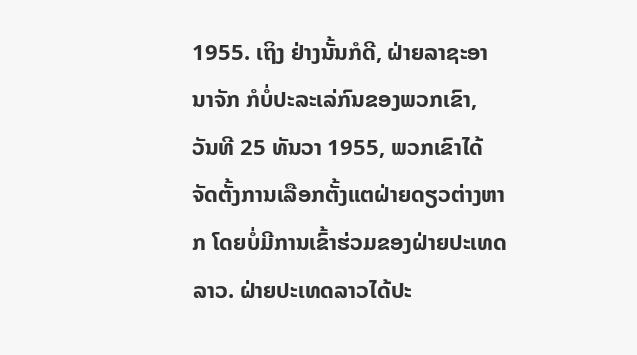1955. ເຖິງ ຢ່າງນັ້ນກໍດີ, ຝ່າຍລາຊະອານາຈັກ ກໍບໍ່ປະລະເລ່ກົນຂອງພວກເຂົາ, ວັນທີ 25 ທັນວາ 1955, ພວກເຂົາໄດ້ຈັດຕັ້ງການເລືອກຕັ້ງແຕຝ່າຍດຽວຕ່າງຫາກ ໂດຍບໍ່ມີການເຂົ້າຮ່ວມຂອງຝ່າຍປະເທດລາວ. ຝ່າຍປະເທດລາວໄດ້ປະ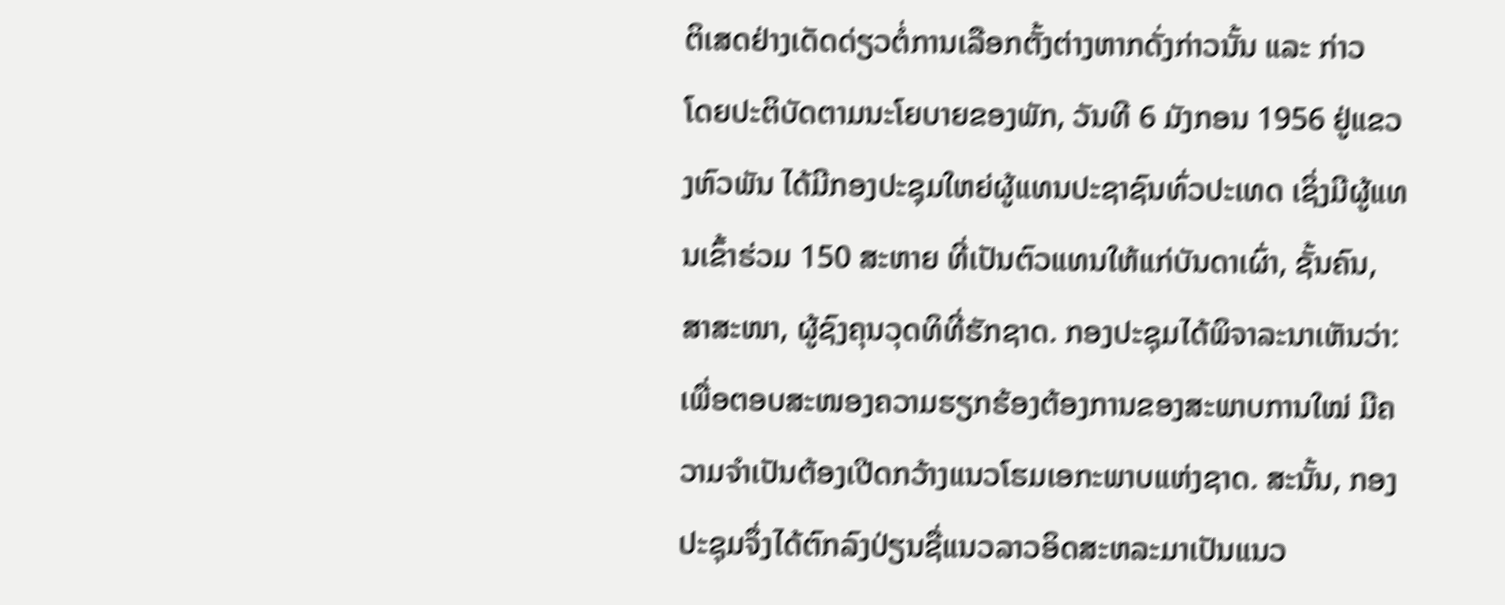ຕິເສດຢ່າງເດັດດ່ຽວຕໍ່ການເລືອກຕັ້ງຕ່າງຫາກດັ່ງກ່າວນັ້ນ ແລະ ກ່າວ
ໂດຍປະຕິບັດຕາມນະໂຍບາຍຂອງພັກ, ວັນທີ 6 ມັງກອນ 1956 ຢູ່ແຂວງຫົວພັນ ໄດ້ມີກອງປະຊຸມໃຫຍ່ຜູ້ແທນປະຊາຊົນທົ່ວປະເທດ ເຊິ່ງມີຜູ້ແທນເຂົ້າຮ່ວມ 150 ສະຫາຍ ທີ່ເປັນຕົວແທນໃຫ້ແກ່ບັນດາເຜົ່າ, ຊັ້ນຄົນ, ສາສະໜາ, ຜູ້ຊົງຄຸນວຸດທິທີ່ຮັກຊາດ. ກອງປະຊຸມໄດ້ພິຈາລະນາເຫັນວ່າ: ເພື່ອຕອບສະໜອງຄວາມຮຽກຮ້ອງຕ້ອງການຂອງສະພາບການໃໝ່ ມີຄວາມຈຳເປັນຕ້ອງເປີດກວ້າງແນວໂຮມເອກະພາບແຫ່ງຊາດ. ສະນັ້ນ, ກອງປະຊຸມຈຶ່ງໄດ້ຕົກລົງປ່ຽນຊື່ແນວລາວອິດສະຫລະມາເປັນແນວ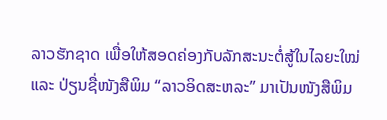ລາວຮັກຊາດ ເພື່ອໃຫ້ສອດຄ່ອງກັບລັກສະນະຕໍ່ສູ້ໃນໄລຍະໃໝ່ ແລະ ປ່ຽນຊື່ໜັງສືພິມ “ລາວອິດສະຫລະ” ມາເປັນໜັງສືພິມ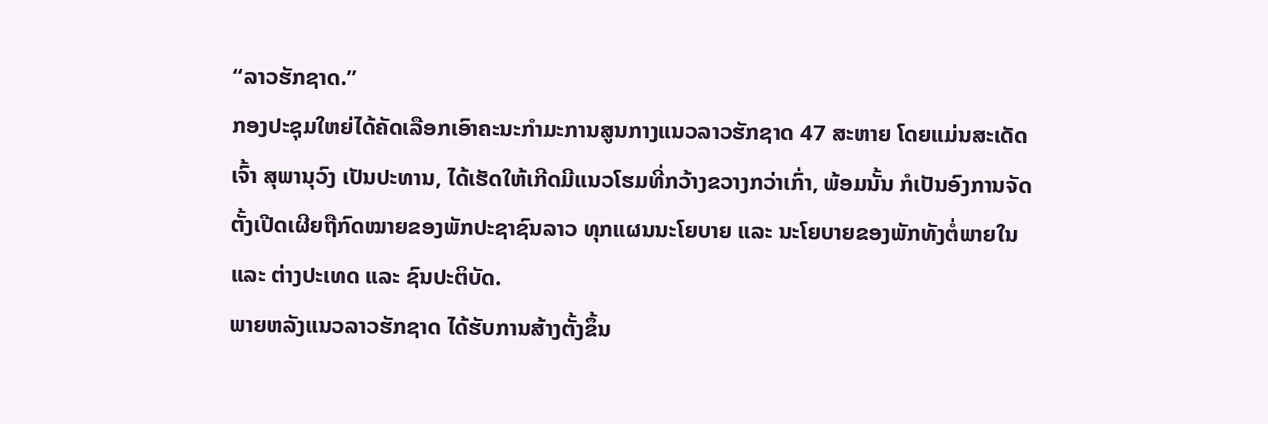“ລາວຮັກຊາດ.”
ກອງປະຊຸມໃຫຍ່ໄດ້ຄັດເລືອກເອົາຄະນະກຳມະການສູນກາງແນວລາວຮັກຊາດ 47 ສະຫາຍ ໂດຍແມ່ນສະເດັດເຈົ້າ ສຸພານຸວົງ ເປັນປະທານ, ໄດ້ເຮັດໃຫ້ເກີດມີແນວໂຮມທີ່ກວ້າງຂວາງກວ່າເກົ່າ, ພ້ອມນັ້ນ ກໍເປັນອົງການຈັດຕັ້ງເປີດເຜີຍຖືກົດໝາຍຂອງພັກປະຊາຊົນລາວ ທຸກແຜນນະໂຍບາຍ ແລະ ນະໂຍບາຍຂອງພັກທັງຕ່ໍພາຍໃນ ແລະ ຕ່າງປະເທດ ແລະ ຊົນປະຕິບັດ.
ພາຍຫລັງແນວລາວຮັກຊາດ ໄດ້ຮັບການສ້າງຕັ້ງຂຶ້ນ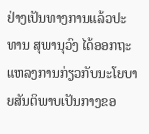ຢ່າງເປັນທາງການແລ້ວປະທານ ສຸພານຸວົງ ໄດ້ອອກຖະແຫລງການກ່ຽວກັບນະໂຍບາຍສັນຕິພາບເປັນກາງຂອ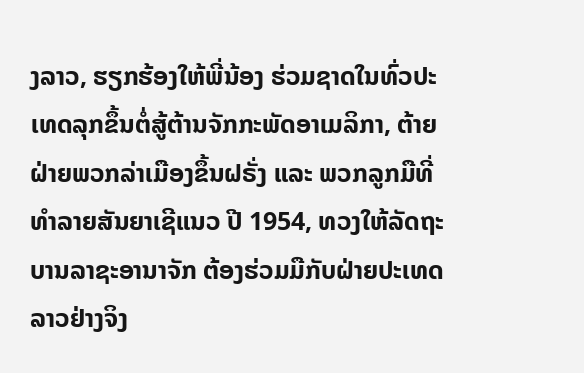ງລາວ, ຮຽກຮ້ອງໃຫ້ພີ່ນ້ອງ ຮ່ວມຊາດໃນທົ່ວປະເທດລຸກຂຶ້ນຕໍ່ສູ້ຕ້ານຈັກກະພັດອາເມລິກາ, ຕ້າຍຝ່າຍພວກລ່າເມືອງຂຶ້ນຝຣັ່ງ ແລະ ພວກລູກມືທີ່ທຳລາຍສັນຍາເຊີແນວ ປີ 1954, ທວງໃຫ້ລັດຖະບານລາຊະອານາຈັກ ຕ້ອງຮ່ວມມືກັບຝ່າຍປະເທດລາວຢ່າງຈິງ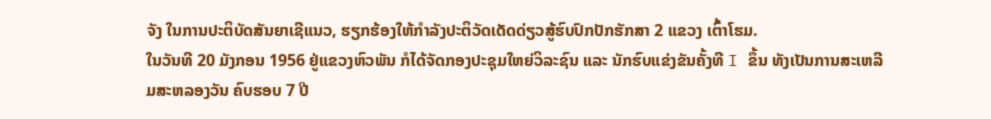ຈັງ ໃນການປະຕິບັດສັນຍາເຊີແນວ, ຮຽກຮ້ອງໃຫ້ກຳລັງປະຕິວັດເດັດດ່ຽວສູ້ຮົບປົກປັກຮັກສາ 2 ແຂວງ ເຕົ້າໂຮມ.
ໃນວັນທີ 20 ມັງກອນ 1956 ຢູ່ແຂວງຫົວພັນ ກໍໄດ້ຈັດກອງປະຊຸມໃຫຍ່ວິລະຊົນ ແລະ ນັກຮົບແຂ່ງຂັນຄັ້ງທີ I ຂຶ້ນ ທັງເປັນການສະເຫລີມສະຫລອງວັນ ຄົບຮອບ 7 ປີ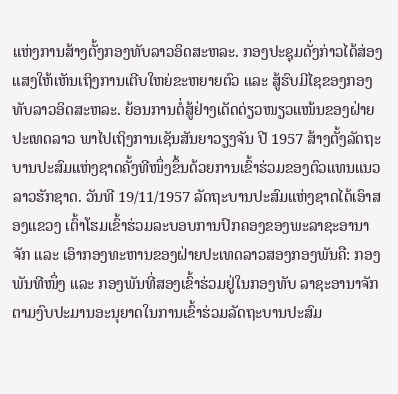ແຫ່ງການສ້າງຕັ້ງກອງທັບລາວອິດສະຫລະ. ກອງປະຊຸມດັ່ງກ່າວໄດ້ສ່ອງແສງໃຫ້ເຫັນເຖິງການເຕີບໃຫຍ່ຂະຫຍາຍຕົວ ແລະ ສູ້ຮົບມີໄຊຂອງກອງທັບລາວອິດສະຫລະ. ຍ້ອນການຕໍ່ສູ້ຢ່າງເດັດດ່ຽວໜຽວແໜ້ນຂອງຝ່າຍປະເທດລາວ ພາໄປເຖິງການເຊັນສັນຍາວຽງຈັນ ປີ 1957 ສ້າງຕັ້ງລັດຖະບານປະສົມແຫ່ງຊາດຄັ້ງທີໜຶ່ງຂຶ້ນດ້ວຍການເຂົ້າຮ່ວມຂອງຕົວແທນແນວລາວຮັກຊາດ. ວັນທີ 19/11/1957 ລັດຖະບານປະສົມແຫ່ງຊາດໄດ້ເອົາສອງແຂວງ ເຕົ້າໂຮມເຂົ້າຮ່ວມລະບອບການປົກຄອງຂອງພະລາຊະອານາຈັກ ແລະ ເອົາກອງທະຫານຂອງຝ່າຍປະເທດລາວສອງກອງພັນຄື: ກອງພັນທີໜຶ່ງ ແລະ ກອງພັນທີ່ສອງເຂົ້າຮ່ວມຢູ່ໃນກອງທັບ ລາຊະອານາຈັກຕາມງົບປະມານອະນຸຍາດໃນການເຂົ້າຮ່ວມລັດຖະບານປະສົມ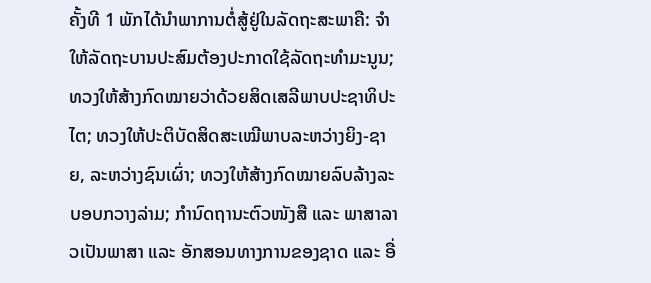ຄັ້ງທີ 1 ພັກໄດ້ນຳພາການຕໍ່ສູ້ຢູ່ໃນລັດຖະສະພາຄື: ຈຳໃຫ້ລັດຖະບານປະສົມຕ້ອງປະກາດໃຊ້ລັດຖະທຳມະນູນ; ທວງໃຫ້ສ້າງກົດໝາຍວ່າດ້ວຍສິດເສລີພາບປະຊາທິປະໄຕ; ທວງໃຫ້ປະຕິບັດສິດສະເໝີພາບລະຫວ່າງຍິງ-ຊາຍ, ລະຫວ່າງຊົນເຜົ່າ; ທວງໃຫ້ສ້າງກົດໝາຍລົບລ້າງລະບອບກວາງລ່າມ; ກຳນົດຖານະຕົວໜັງສື ແລະ ພາສາລາວເປັນພາສາ ແລະ ອັກສອນທາງການຂອງຊາດ ແລະ ອື່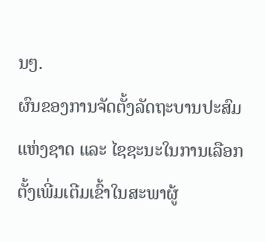ນໆ.
ຜົນຂອງການຈັດຕັ້ງລັດຖະບານປະສົມແຫ່ງຊາດ ແລະ ໄຊຊະນະໃນການເລືອກຕັ້ງເພີ່ມເຕີມເຂົ້າໃນສະພາຜູ້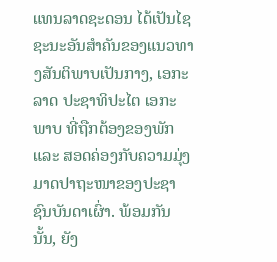ແທນລາດຊະດອນ ໄດ້ເປັນໄຊຊະນະອັນສຳຄັນຂອງແນວທາງສັນຕິພາບເປັນກາງ, ເອກະລາດ ປະຊາທິປະໄຕ ເອກະພາບ ທີ່ຖືກຕ້ອງຂອງພັກ ແລະ ສອດຄ່ອງກັບຄວາມມຸ່ງມາດປາຖະໜາຂອງປະຊາຊົນບັນດາເຜົ່າ. ພ້ອມກັນນັ້ນ, ຍັງ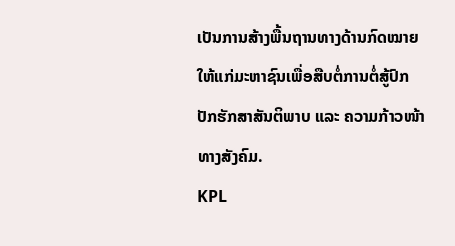ເປັນການສ້າງພື້ນຖານທາງດ້ານກົດໝາຍ ໃຫ້ແກ່ມະຫາຊົນເພື່ອສືບຕໍ່ການຕໍ່ສູ້ປົກປັກຮັກສາສັນຕິພາບ ແລະ ຄວາມກ້າວໜ້າທາງສັງຄົມ.
KPL